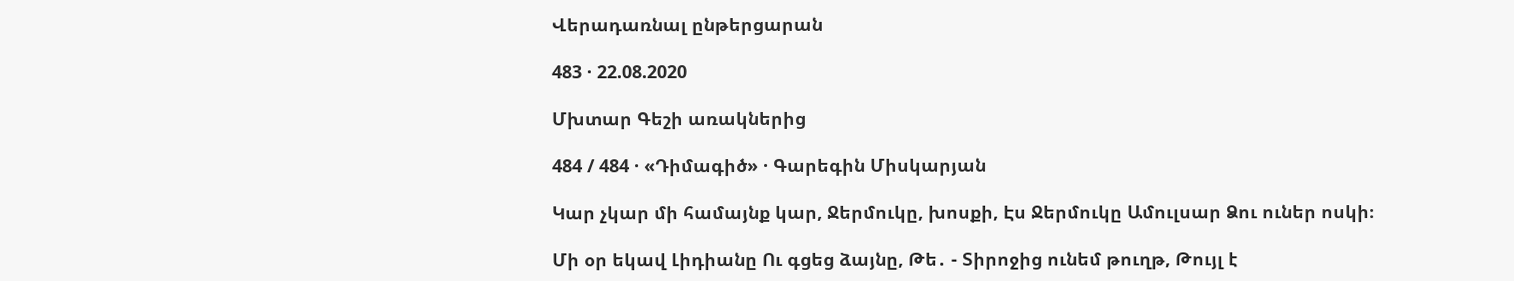Վերադառնալ ընթերցարան

483 · 22.08.2020

Մխտար Գեշի առակներից

484 / 484 · «Դիմագիծ» · Գարեգին Միսկարյան

Կար չկար մի համայնք կար, Ջերմուկը, խոսքի, Էս Ջերմուկը Ամուլսար Ձու ուներ ոսկի։

Մի օր եկավ Լիդիանը Ու գցեց ձայնը, Թե․ - Տիրոջից ունեմ թուղթ, Թույլ է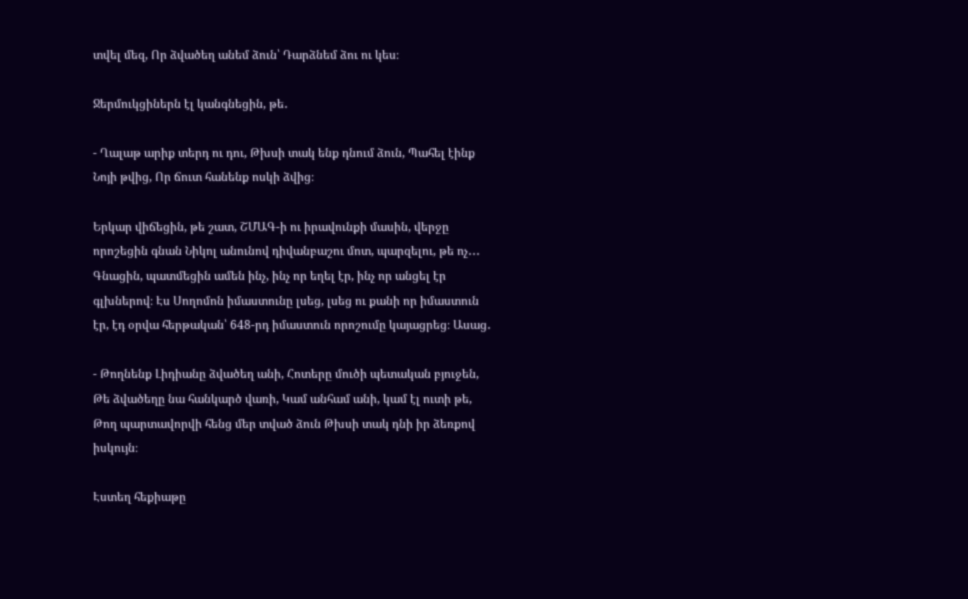տվել մեզ, Որ ձվածեղ անեմ ձուն՝ Դարձնեմ ձու ու կես։

Ջերմուկցիներն էլ կանգնեցին, թե․

- Ղալաթ արիք տերդ ու դու, Թխսի տակ ենք դնում ձուն, Պահել էինք Նոյի թվից, Որ ճուտ հանենք ոսկի ձվից։

Երկար վիճեցին, թե շատ, ՇՄԱԳ-ի ու իրավունքի մասին, վերջը որոշեցին գնան Նիկոլ անունով դիվանբաշու մոտ, պարզելու, թե ոչ․․․ Գնացին, պատմեցին ամեն ինչ, ինչ որ եղել էր, ինչ որ անցել էր գլխներով։ Էս Սողոմոն իմաստունը լսեց, լսեց ու քանի որ իմաստուն էր, էդ օրվա հերթական՝ 648-րդ իմաստուն որոշումը կայացրեց։ Ասաց․

- Թողնենք Լիդիանը ձվածեղ անի, Հոտերը մուծի պետական բյուջեն, Թե ձվածեղը նա հանկարծ վառի, Կամ անհամ անի, կամ էլ ուտի թե, Թող պարտավորվի հենց մեր տված ձուն Թխսի տակ դնի իր ձեռքով իսկույն։

Էստեղ հեքիաթը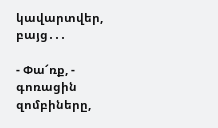կավարտվեր, բայց․․․

- Փա՜ռք, - գոռացին զոմբիները,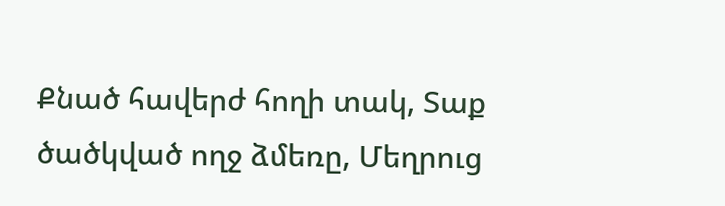Քնած հավերժ հողի տակ, Տաք ծածկված ողջ ձմեռը, Մեղրուց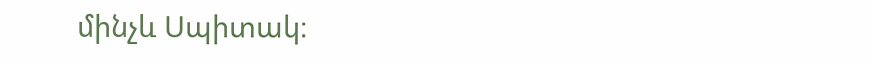մինչև Սպիտակ։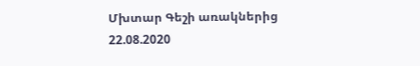Մխտար Գեշի առակներից 22.08.2020